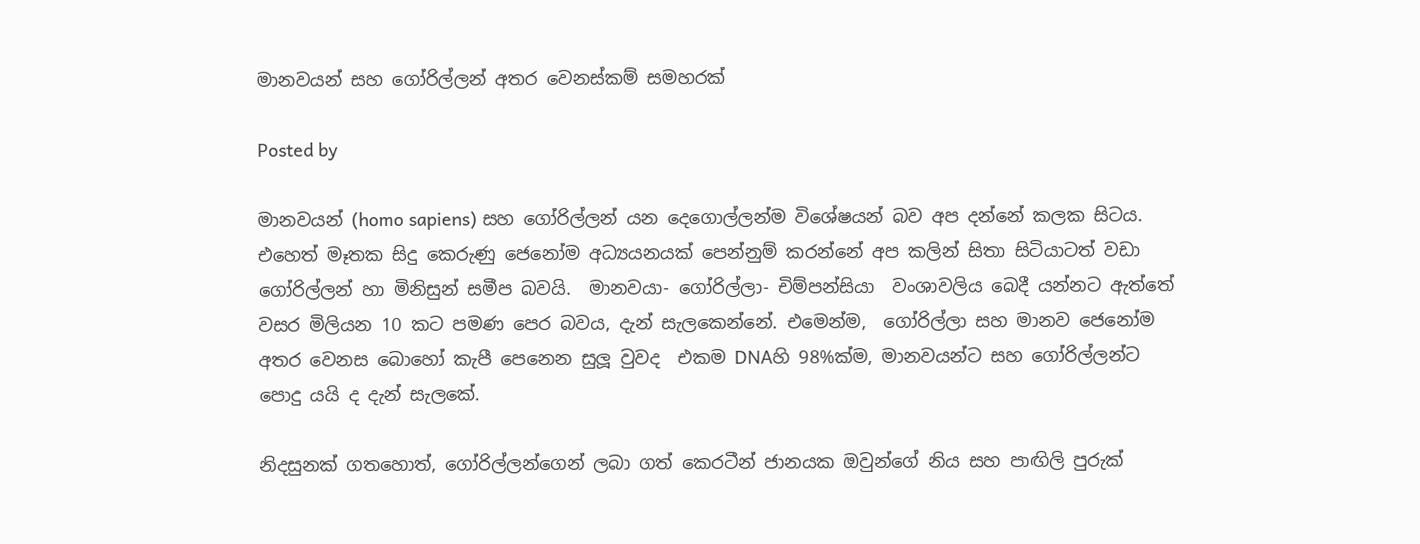මානවයන් සහ ගෝරිල්ලන් අතර වෙනස්කම් සමහරක්

Posted by

මානවයන් (homo sapiens) සහ ගෝරිල්ලන් යන දෙගොල්ලන්ම විශේෂයන් බව අප දන්නේ කලක සිටය. එහෙත් මෑතක සිදු කෙරුණු ජෙනෝම අධ්‍යයනයක් පෙන්නුම් කරන්නේ අප කලින් සිතා සිටියාටත් වඩා ගෝරිල්ලන් හා මිනිසුන් සමීප බවයි.  මානවයා- ගෝරිල්ලා- චිම්පන්සියා  වංශාවලිය බෙදී යන්නට ඇත්තේ වසර මිලියන 10 කට පමණ පෙර බවය, දැන් සැලකෙන්නේ. එමෙන්ම,  ගෝරිල්ලා සහ මානව ජෙනෝම අතර වෙනස බොහෝ කැපී පෙනෙන සුලූ වුවද  එකම DNAහි 98%ක්ම, මානවයන්ට සහ ගෝරිල්ලන්ට පොදු යයි ද දැන් සැලකේ.

නිදසුනක් ගතහොත්, ගෝරිල්ලන්ගෙන් ලබා ගත් කෙරටීන් ජානයක ඔවුන්ගේ නිය සහ පාඟිලි පුරුක්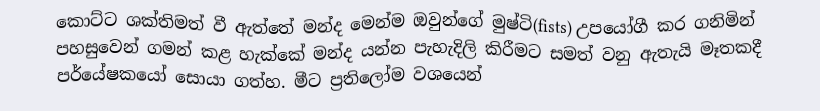කොට්ට ශක්තිමත් වී ඇත්තේ මන්ද මෙන්ම ඔවුන්ගේ මුෂ්ටි(fists) උපයෝගී කර ගනිමින් පහසුවෙන් ගමන් කළ හැක්කේ මන්ද යන්න පැහැදිලි කිරීමට සමත් වනු ඇතැයි මෑතකදී පර්යේෂකයෝ සොයා ගත්හ. මීට ප්‍රතිලෝම වශයෙන්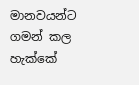මානවයන්ට ගමන් කල හැක්කේ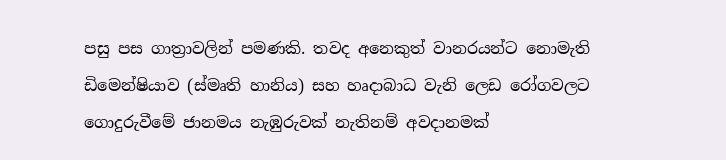පසු පස ගාත්‍රාවලින් පමණකි. තවද අනෙකුත් වානරයන්ට නොමැති ඩිමෙන්ෂියාව (ස්මෘති හානිය) සහ හෘදාබාධ වැනි ලෙඩ රෝගවලට ගොදුරුවීමේ ජානමය නැඹුරුවක් නැතිනම් අවදානමක්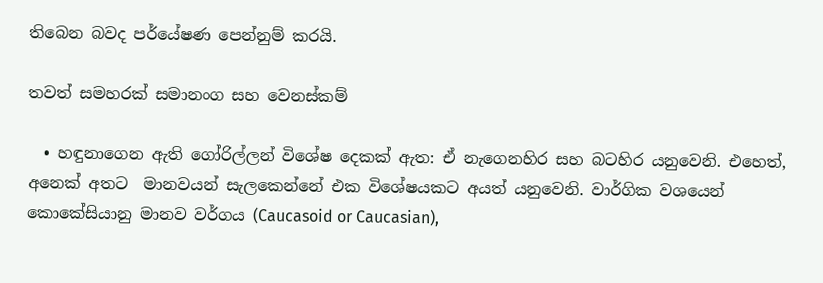තිබෙන බවද පර්යේෂණ පෙන්නුම් කරයි.

තවත් සමහරක් සමානංග සහ වෙනස්කම්

  • හඳුනාගෙන ඇති ගෝරිල්ලන් විශේෂ දෙකක් ඇත: ඒ නැගෙනහිර සහ බටහිර යනුවෙනි. එහෙත්, අනෙක් අතට  මානවයන් සැලකෙන්නේ එක විශේෂයකට අයත් යනුවෙනි. වාර්ගික වශයෙන්  කොකේසියානු මානව වර්ගය (Caucasoid or Caucasian),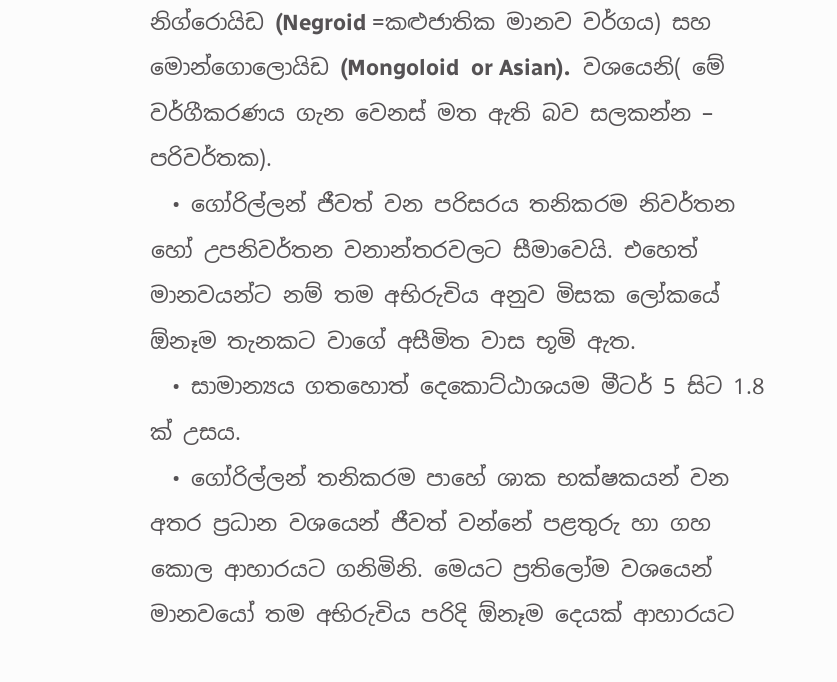නිග්රොයිඩ (Negroid =කළුජාතික මානව වර්ගය) සහ මොන්ගොලොයිඩ (Mongoloid  or Asian).  වශයෙනි( මේ වර්ගීකරණය ගැන වෙනස් මත ඇති බව සලකන්න – පරිවර්තක).
  • ගෝරිල්ලන් ජීවත් වන පරිසරය තනිකරම නිවර්තන හෝ උපනිවර්තන වනාන්තරවලට සීමාවෙයි. එහෙත් මානවයන්ට නම් තම අභිරුචිය අනුව මිසක ලෝකයේ  ඕනෑම තැනකට වාගේ අසීමිත වාස භූමි ඇත.
  • සාමාන්‍යය ගතහොත් දෙකොට්ඨාශයම මීටර් 5 සිට 1.8 ක් උසය.
  • ගෝරිල්ලන් තනිකරම පාහේ ශාක භක්ෂකයන් වන අතර ප්‍රධාන වශයෙන් ජීවත් වන්නේ පළතුරු හා ගහ කොල ආහාරයට ගනිමිනි. මෙයට ප්‍රතිලෝම වශයෙන් මානවයෝ තම අභිරුචිය පරිදි ඕනෑම දෙයක් ආහාරයට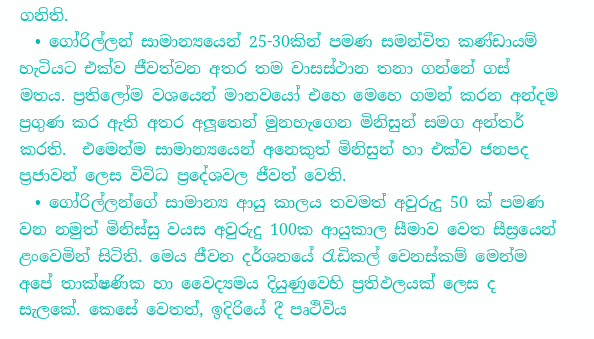ගනිති.
  • ගෝරිල්ලන් සාමාන්‍යයෙන් 25-30කින් පමණ සමන්විත කණ්ඩායම් හැටියට එක්ව ජීවත්වන අතර තම වාසස්ථාන තනා ගන්නේ ගස් මතය. ප්‍රතිලෝම වශයෙන් මානවයෝ එහෙ මෙහෙ ගමන් කරන අන්දම ප්‍රගුණ කර ඇති අතර අලූතෙන් මුනහැගෙන මිනිසුන් සමග අන්තර් කරති.  එමෙන්ම සාමාන්‍යයෙන් අනෙකුත් මිනිසුන් හා එක්ව ජනපද ප්‍රජාවන් ලෙස විවිධ ප්‍රදේශවල ජීවත් වෙති.
  • ගෝරිල්ලන්ගේ සාමාන්‍ය ආයු කාලය තවමත් අවුරුදු 50 ක් පමණ වන නමුත් මිනිස්සු වයස අවුරුදු 100ක ආයුකාල සීමාව වෙත සීස්‍රයෙන් ළංවෙමින් සිටිති. මෙය ජීවන දර්ශනයේ රැඩිකල් වෙනස්කම් මෙන්ම අපේ තාක්ෂණික හා වෛද්‍යමය දියුණුවෙහි ප්‍රතිඵලයක් ලෙස ද සැලකේ. කෙසේ වෙතත්, ඉදිරියේ දී පෘථිවිය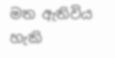මත ඇතිවිය හැකි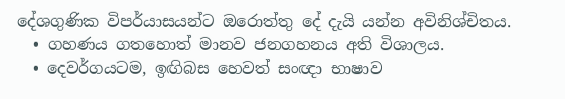දේශගුණික විපර්යාසයන්ට ඔරොත්තු දේ දැයි යන්න අවිනිශ්චිතය.
  • ගහණය ගතහොත් මානව ජනගහනය අති විශාලය.
  • දෙවර්ගයටම, ඉඟිබස හෙවත් සංඥා භාෂාව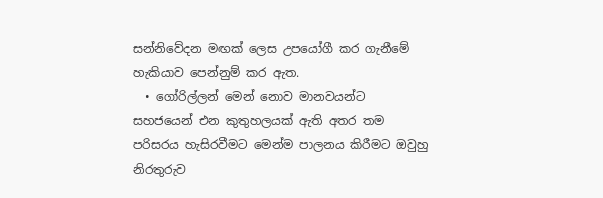සන්නිවේදන මඟක් ලෙස උපයෝගී කර ගැනීමේ හැකියාව පෙන්නුම් කර ඇත.
  • ගෝරිල්ලන් මෙන් නොව මානවයන්ට සහජයෙන් එන කුතුහලයක් ඇති අතර තම පරිසරය හැසිරවීමට මෙන්ම පාලනය කිරීමට ඔවුහු නිරතුරුව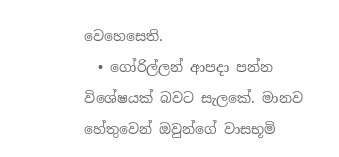වෙහෙසෙති.
  • ගෝරිල්ලන් ආපදා පන්න විශේෂයක් බවට සැලකේ. මානව හේතුවෙන් ඔවුන්ගේ වාසභූමි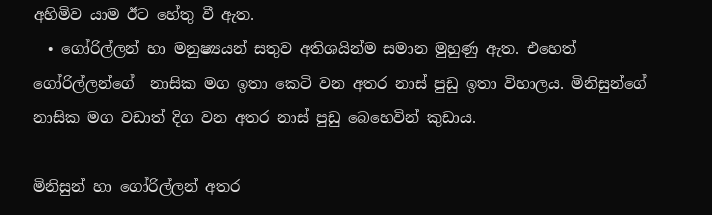අහිමිව යාම ඊට හේතු වී ඇත.
  • ගෝරිල්ලන් හා මනුෂ්‍යයන් සතුව අතිශයින්ම සමාන මුහුණු ඇත. එහෙත් ගෝරිල්ලන්ගේ  නාසික මග ඉතා කෙටි වන අතර නාස් පුඩු ඉතා විහාලය. මිනිසුන්ගේ නාසික මග වඩාත් දිග වන අතර නාස් පුඩු බෙහෙවින් කුඩාය.

මිනිසුන් හා ගෝරිල්ලන් අතර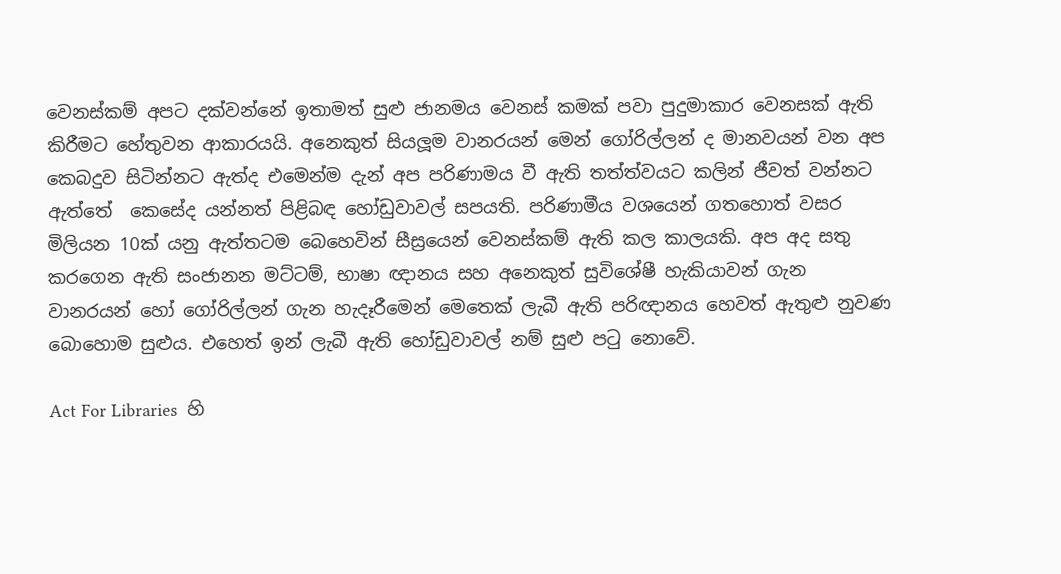වෙනස්කම් අපට දක්වන්නේ ඉතාමත් සුළු ජානමය වෙනස් කමක් පවා පුදුමාකාර වෙනසක් ඇති කිරීමට හේතුවන ආකාරයයි. අනෙකුත් සියලූම වානරයන් මෙන් ගෝරිල්ලන් ද මානවයන් වන අප කෙබදුව සිටින්නට ඇත්ද එමෙන්ම දැන් අප පරිණාමය වී ඇති තත්ත්වයට කලින් ජීවත් වන්නට ඇත්තේ  කෙසේද යන්නත් පිළිබඳ හෝඩුවාවල් සපයති. පරිණාමීය වශයෙන් ගතහොත් වසර මිලියන 10ක් යනු ඇත්තටම බෙහෙවින් සීස්‍රයෙන් වෙනස්කම් ඇති කල කාලයකි. අප අද සතු කරගෙන ඇති සංජානන මට්ටම්, භාෂා ඥානය සහ අනෙකුත් සුවිශේෂී හැකියාවන් ගැන වානරයන් හෝ ගෝරිල්ලන් ගැන හැදෑරීමෙන් මෙතෙක් ලැබී ඇති පරිඥානය හෙවත් ඇතුළු නුවණ බොහොම සුළුය. එහෙත් ඉන් ලැබී ඇති හෝඩුවාවල් නම් සුළු පටු නොවේ.

Act For Libraries  හි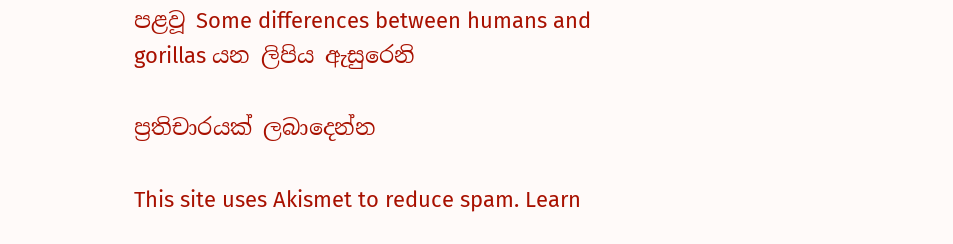පළවූ Some differences between humans and gorillas යන ලිපිය ඇසුරෙනි

ප්‍රතිචාරයක් ලබාදෙන්න

This site uses Akismet to reduce spam. Learn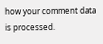how your comment data is processed.